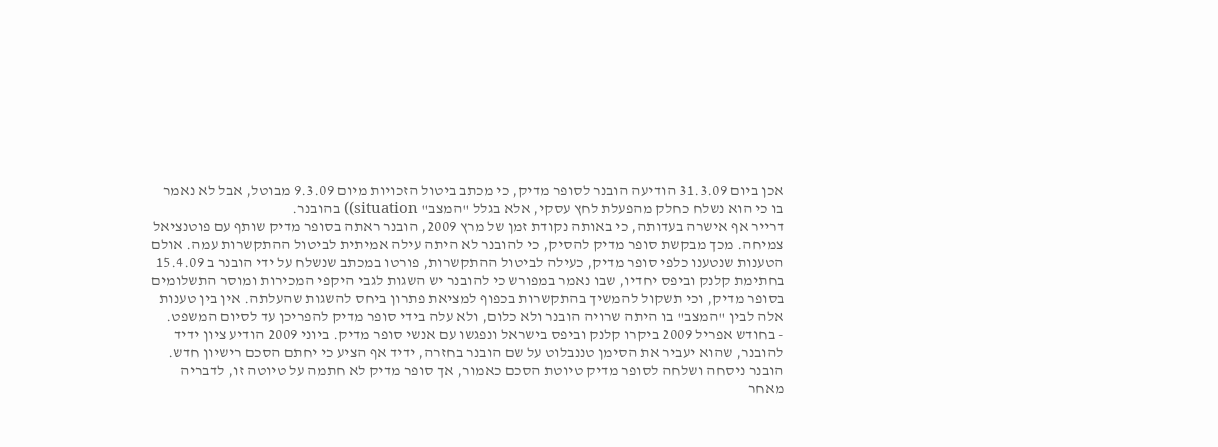אכן ביום 31.3.09 הודיעה הובנר לסופר מדיק, כי מכתב ביטול הזכויות מיום 9.3.09 מבוטל, אבל לא נאמר בו כי הוא נשלח כחלק מהפעלת לחץ עסקי, אלא בגלל "המצב" situation)) בהובנר.
דרייר אף אישרה בעדותה, כי באותה נקודת זמן של מרץ 2009, הובנר ראתה בסופר מדיק שותף עם פוטנציאל צמיחה. מכך מבקשת סופר מדיק להסיק, כי להובנר לא היתה עילה אמיתית לביטול ההתקשרות עמה. אולם הטענות שנטענו כלפי סופר מדיק, כעילה לביטול ההתקשרות, פורטו במכתב שנשלח על ידי הובנר ב 15.4.09 בחתימת קלנק וביפס יחדיו, שבו נאמר במפורש כי להובנר יש השגות לגבי היקפי המכירות ומוסר התשלומים בסופר מדיק, וכי תשקול להמשיך בהתקשרות בכפוף למציאת פתרון ביחס להשגות שהעלתה. אין בין טענות אלה לבין "המצב" בו היתה שרויה הובנר ולא כלום, ולא עלה בידי סופר מדיק להפריכן עד לסיום המשפט.
- בחודש אפריל 2009 ביקרו קלנק וביפס בישראל ונפגשו עם אנשי סופר מדיק. ביוני 2009 הודיע ציון ידיד להובנר, שהוא יעביר את הסימן טננבלוט על שם הובנר בחזרה, ידיד אף הציע כי יחתם הסכם רישיון חדש. הובנר ניסחה ושלחה לסופר מדיק טיוטת הסכם כאמור, אך סופר מדיק לא חתמה על טיוטה זו, לדבריה מאחר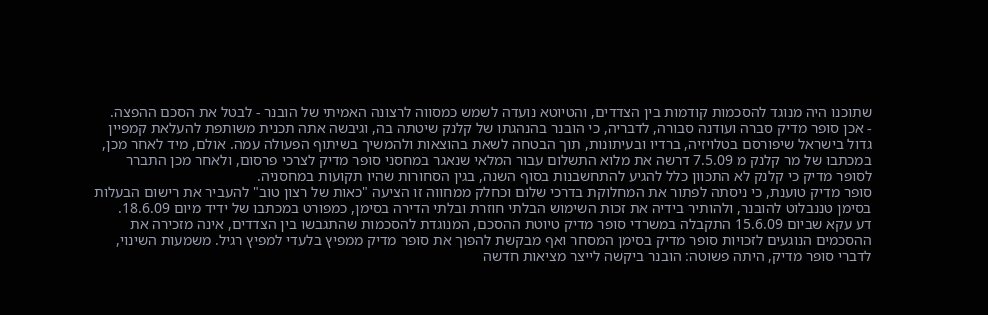שתוכנו היה מנוגד להסכמות קודמות בין הצדדים, והטיוטא נועדה לשמש כמסווה לרצונה האמיתי של הובנר - לבטל את הסכם ההפצה.
- אכן סופר מדיק סברה ועודנה סבורה, לדבריה, כי הובנר בהנהגתו של קלנק שיטתה בה, וגיבשה אתה תכנית משותפת להעלאת קמפיין גדול בישראל שיפורסם בטלויזיה, ברדיו ובעיתונות, תוך הבטחה לשאת בהוצאות ולהמשיך בשיתוף הפעולה עמה. אולם, מיד לאחר מכן, במכתבו של מר קלנק מ 7.5.09 דרשה את מלוא התשלום עבור המלאי שנאגר במחסני סופר מדיק לצרכי פרסום, ולאחר מכן התברר לסופר מדיק כי קלנק לא התכוון כלל להגיע להתחשבנות בסוף השנה, בגין הסחורות שהיו תקועות במחסניה.
סופר מדיק טוענת, כי ניסתה לפתור את המחלוקת בדרכי שלום וכחלק ממחווה זו הציעה "כאות של רצון טוב" להעביר את רישום הבעלות בסימן טננבלוט להובנר, ולהותיר בידיה את זכות השימוש הבלתי חוזרת ובלתי הדירה בסימן, כמפורט במכתבו של ידיד מיום 18.6.09.
דע עקא שביום 15.6.09 התקבלה במשרדי סופר מדיק טיוטת ההסכם, המנוגדת להסכמות שהתגבשו בין הצדדים, אינה מזכירה את ההסכמים הנוגעים לזכויות סופר מדיק בסימן המסחר ואף מבקשת להפוך את סופר מדיק ממפיץ בלעדי למפיץ רגיל. משמעות השינוי, לדברי סופר מדיק, היתה פשוטה: הובנר ביקשה לייצר מציאות חדשה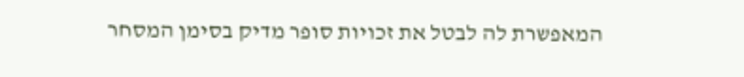המאפשרת לה לבטל את זכויות סופר מדיק בסימן המסחר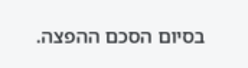בסיום הסכם ההפצה.